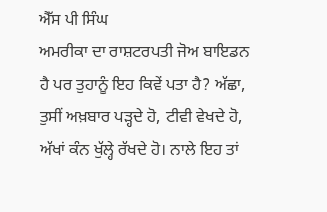ਐੱਸ ਪੀ ਸਿੰਘ
ਅਮਰੀਕਾ ਦਾ ਰਾਸ਼ਟਰਪਤੀ ਜੋਅ ਬਾਇਡਨ ਹੈ ਪਰ ਤੁਹਾਨੂੰ ਇਹ ਕਿਵੇਂ ਪਤਾ ਹੈ? ਅੱਛਾ, ਤੁਸੀਂ ਅਖ਼ਬਾਰ ਪੜ੍ਹਦੇ ਹੋ, ਟੀਵੀ ਵੇਖਦੇ ਹੋ, ਅੱਖਾਂ ਕੰਨ ਖੁੱਲ੍ਹੇ ਰੱਖਦੇ ਹੋ। ਨਾਲੇ ਇਹ ਤਾਂ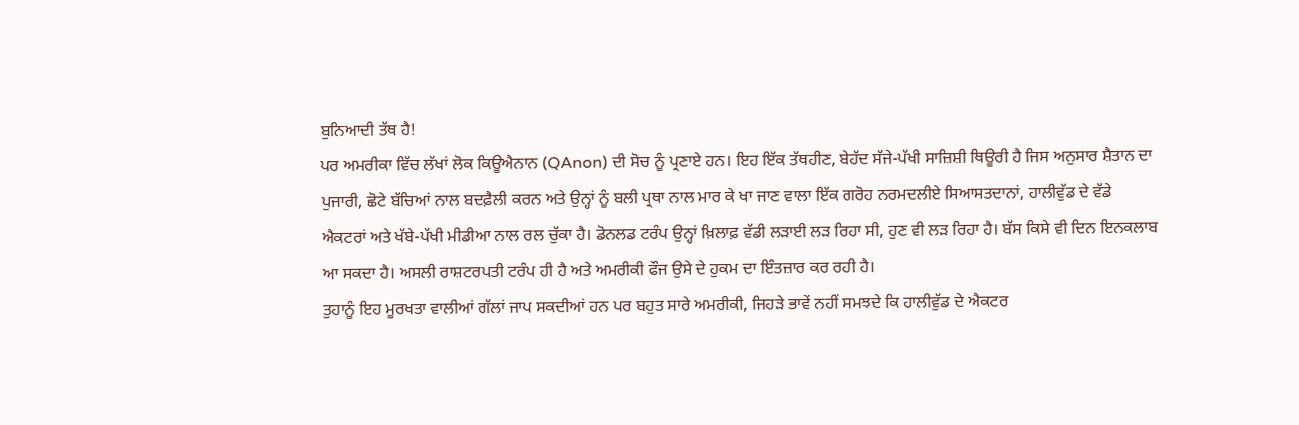ਬੁਨਿਆਦੀ ਤੱਥ ਹੈ!
ਪਰ ਅਮਰੀਕਾ ਵਿੱਚ ਲੱਖਾਂ ਲੋਕ ਕਿਊਐਨਾਨ (QAnon) ਦੀ ਸੋਚ ਨੂੰ ਪ੍ਰਣਾਏ ਹਨ। ਇਹ ਇੱਕ ਤੱਥਹੀਣ, ਬੇਹੱਦ ਸੱਜੇ-ਪੱਖੀ ਸਾਜ਼ਿਸ਼ੀ ਥਿਊਰੀ ਹੈ ਜਿਸ ਅਨੁਸਾਰ ਸ਼ੈਤਾਨ ਦਾ ਪੁਜਾਰੀ, ਛੋਟੇ ਬੱਚਿਆਂ ਨਾਲ ਬਦਫ਼ੈਲੀ ਕਰਨ ਅਤੇ ਉਨ੍ਹਾਂ ਨੂੰ ਬਲੀ ਪ੍ਰਥਾ ਨਾਲ ਮਾਰ ਕੇ ਖਾ ਜਾਣ ਵਾਲਾ ਇੱਕ ਗਰੋਹ ਨਰਮਦਲੀਏ ਸਿਆਸਤਦਾਨਾਂ, ਹਾਲੀਵੁੱਡ ਦੇ ਵੱਡੇ ਐਕਟਰਾਂ ਅਤੇ ਖੱਬੇ-ਪੱਖੀ ਮੀਡੀਆ ਨਾਲ ਰਲ ਚੁੱਕਾ ਹੈ। ਡੋਨਲਡ ਟਰੰਪ ਉਨ੍ਹਾਂ ਖ਼ਿਲਾਫ਼ ਵੱਡੀ ਲੜਾਈ ਲੜ ਰਿਹਾ ਸੀ, ਹੁਣ ਵੀ ਲੜ ਰਿਹਾ ਹੈ। ਬੱਸ ਕਿਸੇ ਵੀ ਦਿਨ ਇਨਕਲਾਬ ਆ ਸਕਦਾ ਹੈ। ਅਸਲੀ ਰਾਸ਼ਟਰਪਤੀ ਟਰੰਪ ਹੀ ਹੈ ਅਤੇ ਅਮਰੀਕੀ ਫੌਜ ਉਸੇ ਦੇ ਹੁਕਮ ਦਾ ਇੰਤਜ਼ਾਰ ਕਰ ਰਹੀ ਹੈ।
ਤੁਹਾਨੂੰ ਇਹ ਮੂਰਖਤਾ ਵਾਲੀਆਂ ਗੱਲਾਂ ਜਾਪ ਸਕਦੀਆਂ ਹਨ ਪਰ ਬਹੁਤ ਸਾਰੇ ਅਮਰੀਕੀ, ਜਿਹੜੇ ਭਾਵੇਂ ਨਹੀਂ ਸਮਝਦੇ ਕਿ ਹਾਲੀਵੁੱਡ ਦੇ ਐਕਟਰ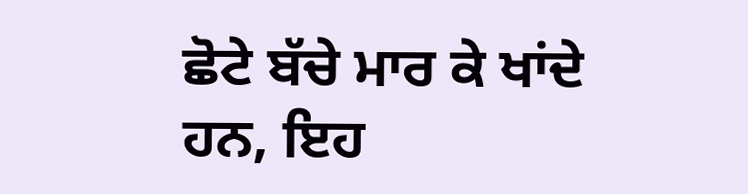ਛੋਟੇ ਬੱਚੇ ਮਾਰ ਕੇ ਖਾਂਦੇ ਹਨ, ਇਹ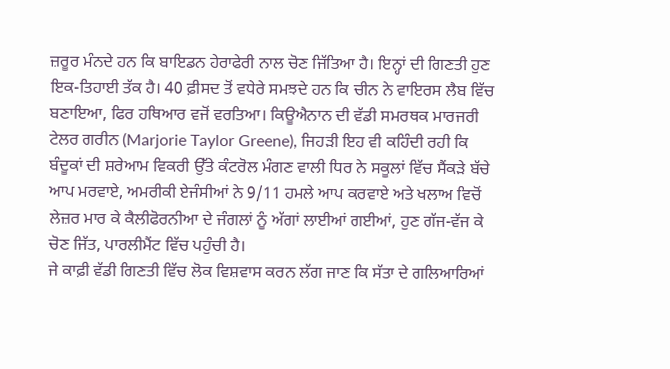ਜ਼ਰੂਰ ਮੰਨਦੇ ਹਨ ਕਿ ਬਾਇਡਨ ਹੇਰਾਫੇਰੀ ਨਾਲ ਚੋਣ ਜਿੱਤਿਆ ਹੈ। ਇਨ੍ਹਾਂ ਦੀ ਗਿਣਤੀ ਹੁਣ ਇਕ-ਤਿਹਾਈ ਤੱਕ ਹੈ। 40 ਫ਼ੀਸਦ ਤੋਂ ਵਧੇਰੇ ਸਮਝਦੇ ਹਨ ਕਿ ਚੀਨ ਨੇ ਵਾਇਰਸ ਲੈਬ ਵਿੱਚ ਬਣਾਇਆ, ਫਿਰ ਹਥਿਆਰ ਵਜੋਂ ਵਰਤਿਆ। ਕਿਊਐਨਾਨ ਦੀ ਵੱਡੀ ਸਮਰਥਕ ਮਾਰਜਰੀ ਟੇਲਰ ਗਰੀਨ (Marjorie Taylor Greene), ਜਿਹੜੀ ਇਹ ਵੀ ਕਹਿੰਦੀ ਰਹੀ ਕਿ ਬੰਦੂਕਾਂ ਦੀ ਸ਼ਰੇਆਮ ਵਿਕਰੀ ਉੱਤੇ ਕੰਟਰੋਲ ਮੰਗਣ ਵਾਲੀ ਧਿਰ ਨੇ ਸਕੂਲਾਂ ਵਿੱਚ ਸੈਂਕੜੇ ਬੱਚੇ ਆਪ ਮਰਵਾਏ, ਅਮਰੀਕੀ ਏਜੰਸੀਆਂ ਨੇ 9/11 ਹਮਲੇ ਆਪ ਕਰਵਾਏ ਅਤੇ ਖਲਾਅ ਵਿਚੋਂ ਲੇਜ਼ਰ ਮਾਰ ਕੇ ਕੈਲੀਫੋਰਨੀਆ ਦੇ ਜੰਗਲਾਂ ਨੂੰ ਅੱਗਾਂ ਲਾਈਆਂ ਗਈਆਂ, ਹੁਣ ਗੱਜ-ਵੱਜ ਕੇ ਚੋਣ ਜਿੱਤ, ਪਾਰਲੀਮੈਂਟ ਵਿੱਚ ਪਹੁੰਚੀ ਹੈ।
ਜੇ ਕਾਫ਼ੀ ਵੱਡੀ ਗਿਣਤੀ ਵਿੱਚ ਲੋਕ ਵਿਸ਼ਵਾਸ ਕਰਨ ਲੱਗ ਜਾਣ ਕਿ ਸੱਤਾ ਦੇ ਗਲਿਆਰਿਆਂ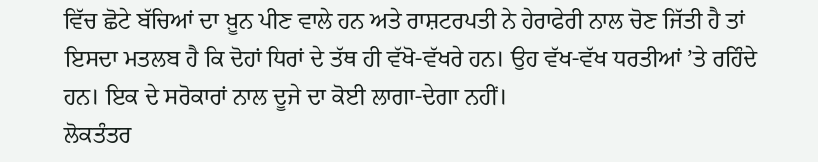ਵਿੱਚ ਛੋਟੇ ਬੱਚਿਆਂ ਦਾ ਖ਼ੂਨ ਪੀਣ ਵਾਲੇ ਹਨ ਅਤੇ ਰਾਸ਼ਟਰਪਤੀ ਨੇ ਹੇਰਾਫੇਰੀ ਨਾਲ ਚੋਣ ਜਿੱਤੀ ਹੈ ਤਾਂ ਇਸਦਾ ਮਤਲਬ ਹੈ ਕਿ ਦੋਹਾਂ ਧਿਰਾਂ ਦੇ ਤੱਥ ਹੀ ਵੱਖੋ-ਵੱਖਰੇ ਹਨ। ਉਹ ਵੱਖ-ਵੱਖ ਧਰਤੀਆਂ ’ਤੇ ਰਹਿੰਦੇ ਹਨ। ਇਕ ਦੇ ਸਰੋਕਾਰਾਂ ਨਾਲ ਦੂਜੇ ਦਾ ਕੋਈ ਲਾਗਾ-ਦੇਗਾ ਨਹੀਂ।
ਲੋਕਤੰਤਰ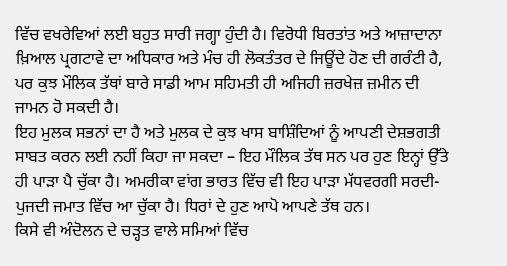ਵਿੱਚ ਵਖਰੇਵਿਆਂ ਲਈ ਬਹੁਤ ਸਾਰੀ ਜਗ੍ਹਾ ਹੁੰਦੀ ਹੈ। ਵਿਰੋਧੀ ਬਿਰਤਾਂਤ ਅਤੇ ਆਜ਼ਾਦਾਨਾ ਖ਼ਿਆਲ ਪ੍ਰਗਟਾਵੇ ਦਾ ਅਧਿਕਾਰ ਅਤੇ ਮੰਚ ਹੀ ਲੋਕਤੰਤਰ ਦੇ ਜਿਊਂਦੇ ਹੋਣ ਦੀ ਗਰੰਟੀ ਹੈ, ਪਰ ਕੁਝ ਮੌਲਿਕ ਤੱਥਾਂ ਬਾਰੇ ਸਾਡੀ ਆਮ ਸਹਿਮਤੀ ਹੀ ਅਜਿਹੀ ਜ਼ਰਖੇਜ਼ ਜ਼ਮੀਨ ਦੀ ਜਾਮਨ ਹੋ ਸਕਦੀ ਹੈ।
ਇਹ ਮੁਲਕ ਸਭਨਾਂ ਦਾ ਹੈ ਅਤੇ ਮੁਲਕ ਦੇ ਕੁਝ ਖਾਸ ਬਾਸ਼ਿੰਦਿਆਂ ਨੂੰ ਆਪਣੀ ਦੇਸ਼ਭਗਤੀ ਸਾਬਤ ਕਰਨ ਲਈ ਨਹੀਂ ਕਿਹਾ ਜਾ ਸਕਦਾ – ਇਹ ਮੌਲਿਕ ਤੱਥ ਸਨ ਪਰ ਹੁਣ ਇਨ੍ਹਾਂ ਉੱਤੇ ਹੀ ਪਾੜਾ ਪੈ ਚੁੱਕਾ ਹੈ। ਅਮਰੀਕਾ ਵਾਂਗ ਭਾਰਤ ਵਿੱਚ ਵੀ ਇਹ ਪਾੜਾ ਮੱਧਵਰਗੀ ਸਰਦੀ-ਪੁਜਦੀ ਜਮਾਤ ਵਿੱਚ ਆ ਚੁੱਕਾ ਹੈ। ਧਿਰਾਂ ਦੇ ਹੁਣ ਆਪੋ ਆਪਣੇ ਤੱਥ ਹਨ।
ਕਿਸੇ ਵੀ ਅੰਦੋਲਨ ਦੇ ਚੜ੍ਹਤ ਵਾਲੇ ਸਮਿਆਂ ਵਿੱਚ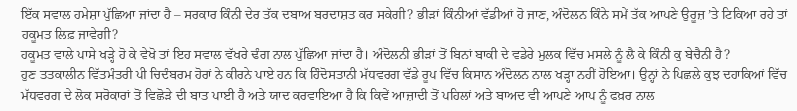ਇੱਕ ਸਵਾਲ ਹਮੇਸ਼ਾ ਪੁੱਛਿਆ ਜਾਂਦਾ ਹੈ – ਸਰਕਾਰ ਕਿੰਨੀ ਦੇਰ ਤੱਕ ਦਬਾਅ ਬਰਦਾਸ਼ਤ ਕਰ ਸਕੇਗੀ? ਭੀੜਾਂ ਕਿੰਨੀਆਂ ਵੱਡੀਆਂ ਹੋ ਜਾਣ, ਅੰਦੋਲਨ ਕਿੰਨੇ ਸਮੇਂ ਤੱਕ ਆਪਣੇ ਉਰੂਜ਼ ’ਤੇ ਟਿਕਿਆ ਰਹੇ ਤਾਂ ਹਕੂਮਤ ਲਿਫ਼ ਜਾਵੇਗੀ?
ਹਕੂਮਤ ਵਾਲੇ ਪਾਸੇ ਖੜ੍ਹੇ ਹੋ ਕੇ ਵੇਖੋ ਤਾਂ ਇਹ ਸਵਾਲ ਵੱਖਰੇ ਢੰਗ ਨਾਲ ਪੁੱਛਿਆ ਜਾਂਦਾ ਹੈ। ਅੰਦੋਲਨੀ ਭੀੜਾਂ ਤੋਂ ਬਿਨਾਂ ਬਾਕੀ ਦੇ ਵਡੇਰੇ ਮੁਲਕ ਵਿੱਚ ਮਸਲੇ ਨੂੰ ਲੈ ਕੇ ਕਿੰਨੀ ਕੁ ਬੇਚੈਨੀ ਹੈ?
ਹੁਣ ਤਤਕਾਲੀਨ ਵਿੱਤਮੰਤਰੀ ਪੀ ਚਿਦੰਬਰਮ ਹੋਰਾਂ ਨੇ ਕੀਰਨੇ ਪਾਏ ਹਨ ਕਿ ਹਿੰਦੋਸਤਾਨੀ ਮੱਧਵਰਗ ਵੱਡੇ ਰੂਪ ਵਿੱਚ ਕਿਸਾਨ ਅੰਦੋਲਨ ਨਾਲ ਖੜ੍ਹਾ ਨਹੀਂ ਹੋਇਆ। ਉਨ੍ਹਾਂ ਨੇ ਪਿਛਲੇ ਕੁਝ ਦਹਾਕਿਆਂ ਵਿੱਚ ਮੱਧਵਰਗ ਦੇ ਲੋਕ ਸਰੋਕਾਰਾਂ ਤੋਂ ਵਿਛੋੜੇ ਦੀ ਬਾਤ ਪਾਈ ਹੈ ਅਤੇ ਯਾਦ ਕਰਵਾਇਆ ਹੈ ਕਿ ਕਿਵੇਂ ਆਜ਼ਾਦੀ ਤੋਂ ਪਹਿਲਾਂ ਅਤੇ ਬਾਅਦ ਵੀ ਆਪਣੇ ਆਪ ਨੂੰ ਫਖ਼ਰ ਨਾਲ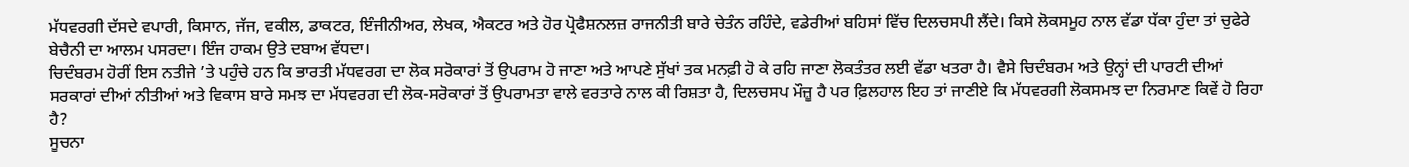ਮੱਧਵਰਗੀ ਦੱਸਦੇ ਵਪਾਰੀ, ਕਿਸਾਨ, ਜੱਜ, ਵਕੀਲ, ਡਾਕਟਰ, ਇੰਜੀਨੀਅਰ, ਲੇਖਕ, ਐਕਟਰ ਅਤੇ ਹੋਰ ਪ੍ਰੋਫੈਸ਼ਨਲਜ਼ ਰਾਜਨੀਤੀ ਬਾਰੇ ਚੇਤੰਨ ਰਹਿੰਦੇ, ਵਡੇਰੀਆਂ ਬਹਿਸਾਂ ਵਿੱਚ ਦਿਲਚਸਪੀ ਲੈਂਦੇ। ਕਿਸੇ ਲੋਕਸਮੂਹ ਨਾਲ ਵੱਡਾ ਧੱਕਾ ਹੁੰਦਾ ਤਾਂ ਚੁਫੇਰੇ ਬੇਚੈਨੀ ਦਾ ਆਲਮ ਪਸਰਦਾ। ਇੰਜ ਹਾਕਮ ਉਤੇ ਦਬਾਅ ਵੱਧਦਾ।
ਚਿਦੰਬਰਮ ਹੋਰੀਂ ਇਸ ਨਤੀਜੇ ’ਤੇ ਪਹੁੰਚੇ ਹਨ ਕਿ ਭਾਰਤੀ ਮੱਧਵਰਗ ਦਾ ਲੋਕ ਸਰੋਕਾਰਾਂ ਤੋਂ ਉਪਰਾਮ ਹੋ ਜਾਣਾ ਅਤੇ ਆਪਣੇ ਸੁੱਖਾਂ ਤਕ ਮਨਫ਼ੀ ਹੋ ਕੇ ਰਹਿ ਜਾਣਾ ਲੋਕਤੰਤਰ ਲਈ ਵੱਡਾ ਖਤਰਾ ਹੈ। ਵੈਸੇ ਚਿਦੰਬਰਮ ਅਤੇ ਉਨ੍ਹਾਂ ਦੀ ਪਾਰਟੀ ਦੀਆਂ ਸਰਕਾਰਾਂ ਦੀਆਂ ਨੀਤੀਆਂ ਅਤੇ ਵਿਕਾਸ ਬਾਰੇ ਸਮਝ ਦਾ ਮੱਧਵਰਗ ਦੀ ਲੋਕ-ਸਰੋਕਾਰਾਂ ਤੋਂ ਉਪਰਾਮਤਾ ਵਾਲੇ ਵਰਤਾਰੇ ਨਾਲ ਕੀ ਰਿਸ਼ਤਾ ਹੈ, ਦਿਲਚਸਪ ਮੌਜ਼ੂ ਹੈ ਪਰ ਫ਼ਿਲਹਾਲ ਇਹ ਤਾਂ ਜਾਣੀਏ ਕਿ ਮੱਧਵਰਗੀ ਲੋਕਸਮਝ ਦਾ ਨਿਰਮਾਣ ਕਿਵੇਂ ਹੋ ਰਿਹਾ ਹੈ?
ਸੂਚਨਾ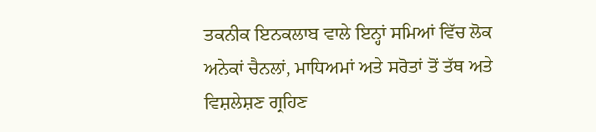ਤਕਨੀਕ ਇਨਕਲਾਬ ਵਾਲੇ ਇਨ੍ਹਾਂ ਸਮਿਆਂ ਵਿੱਚ ਲੋਕ ਅਨੇਕਾਂ ਚੈਨਲਾਂ, ਮਾਧਿਅਮਾਂ ਅਤੇ ਸਰੋਤਾਂ ਤੋਂ ਤੱਥ ਅਤੇ ਵਿਸ਼ਲੇਸ਼ਣ ਗ੍ਰਹਿਣ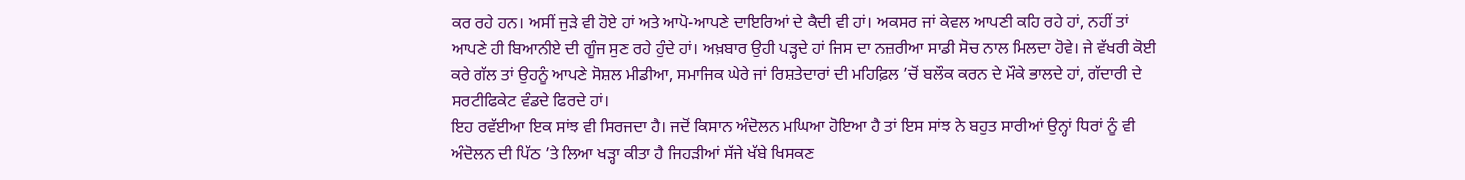ਕਰ ਰਹੇ ਹਨ। ਅਸੀਂ ਜੁੜੇ ਵੀ ਹੋਏ ਹਾਂ ਅਤੇ ਆਪੋ-ਆਪਣੇ ਦਾਇਰਿਆਂ ਦੇ ਕੈਦੀ ਵੀ ਹਾਂ। ਅਕਸਰ ਜਾਂ ਕੇਵਲ ਆਪਣੀ ਕਹਿ ਰਹੇ ਹਾਂ, ਨਹੀਂ ਤਾਂ ਆਪਣੇ ਹੀ ਬਿਆਨੀਏ ਦੀ ਗੂੰਜ ਸੁਣ ਰਹੇ ਹੁੰਦੇ ਹਾਂ। ਅਖ਼ਬਾਰ ਉਹੀ ਪੜ੍ਹਦੇ ਹਾਂ ਜਿਸ ਦਾ ਨਜ਼ਰੀਆ ਸਾਡੀ ਸੋਚ ਨਾਲ ਮਿਲਦਾ ਹੋਵੇ। ਜੇ ਵੱਖਰੀ ਕੋਈ ਕਰੇ ਗੱਲ ਤਾਂ ਉਹਨੂੰ ਆਪਣੇ ਸੋਸ਼ਲ ਮੀਡੀਆ, ਸਮਾਜਿਕ ਘੇਰੇ ਜਾਂ ਰਿਸ਼ਤੇਦਾਰਾਂ ਦੀ ਮਹਿਫ਼ਿਲ ’ਚੋਂ ਬਲੌਕ ਕਰਨ ਦੇ ਮੌਕੇ ਭਾਲਦੇ ਹਾਂ, ਗੱਦਾਰੀ ਦੇ ਸਰਟੀਫਿਕੇਟ ਵੰਡਦੇ ਫਿਰਦੇ ਹਾਂ।
ਇਹ ਰਵੱਈਆ ਇਕ ਸਾਂਝ ਵੀ ਸਿਰਜਦਾ ਹੈ। ਜਦੋਂ ਕਿਸਾਨ ਅੰਦੋਲਨ ਮਘਿਆ ਹੋਇਆ ਹੈ ਤਾਂ ਇਸ ਸਾਂਝ ਨੇ ਬਹੁਤ ਸਾਰੀਆਂ ਉਨ੍ਹਾਂ ਧਿਰਾਂ ਨੂੰ ਵੀ ਅੰਦੋਲਨ ਦੀ ਪਿੱਠ ’ਤੇ ਲਿਆ ਖੜ੍ਹਾ ਕੀਤਾ ਹੈ ਜਿਹੜੀਆਂ ਸੱਜੇ ਖੱਬੇ ਖਿਸਕਣ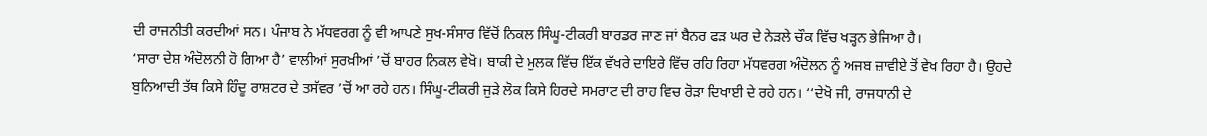ਦੀ ਰਾਜਨੀਤੀ ਕਰਦੀਆਂ ਸਨ। ਪੰਜਾਬ ਨੇ ਮੱਧਵਰਗ ਨੂੰ ਵੀ ਆਪਣੇ ਸੁਖ-ਸੰਸਾਰ ਵਿੱਚੋਂ ਨਿਕਲ ਸਿੰਘੂ-ਟੀਕਰੀ ਬਾਰਡਰ ਜਾਣ ਜਾਂ ਬੈਨਰ ਫੜ ਘਰ ਦੇ ਨੇੜਲੇ ਚੌਕ ਵਿੱਚ ਖੜ੍ਹਨ ਭੇਜਿਆ ਹੈ।
‘ਸਾਰਾ ਦੇਸ਼ ਅੰਦੋਲਨੀ ਹੋ ਗਿਆ ਹੈ’ ਵਾਲੀਆਂ ਸੁਰਖ਼ੀਆਂ ’ਚੋਂ ਬਾਹਰ ਨਿਕਲ ਵੇਖੋ। ਬਾਕੀ ਦੇ ਮੁਲਕ ਵਿੱਚ ਇੱਕ ਵੱਖਰੇ ਦਾਇਰੇ ਵਿੱਚ ਰਹਿ ਰਿਹਾ ਮੱਧਵਰਗ ਅੰਦੋਲਨ ਨੂੰ ਅਜਬ ਜ਼ਾਵੀਏ ਤੋਂ ਵੇਖ ਰਿਹਾ ਹੈ। ਉਹਦੇ ਬੁਨਿਆਦੀ ਤੱਥ ਕਿਸੇ ਹਿੰਦੂ ਰਾਸ਼ਟਰ ਦੇ ਤਸੱਵਰ ’ਚੋਂ ਆ ਰਹੇ ਹਨ। ਸਿੰਘੂ-ਟੀਕਰੀ ਜੁੜੇ ਲੋਕ ਕਿਸੇ ਹਿਰਦੇ ਸਮਰਾਟ ਦੀ ਰਾਹ ਵਿਚ ਰੋੜਾ ਦਿਖਾਈ ਦੇ ਰਹੇ ਹਨ। ‘‘ਦੇਖੋ ਜੀ, ਰਾਜਧਾਨੀ ਦੇ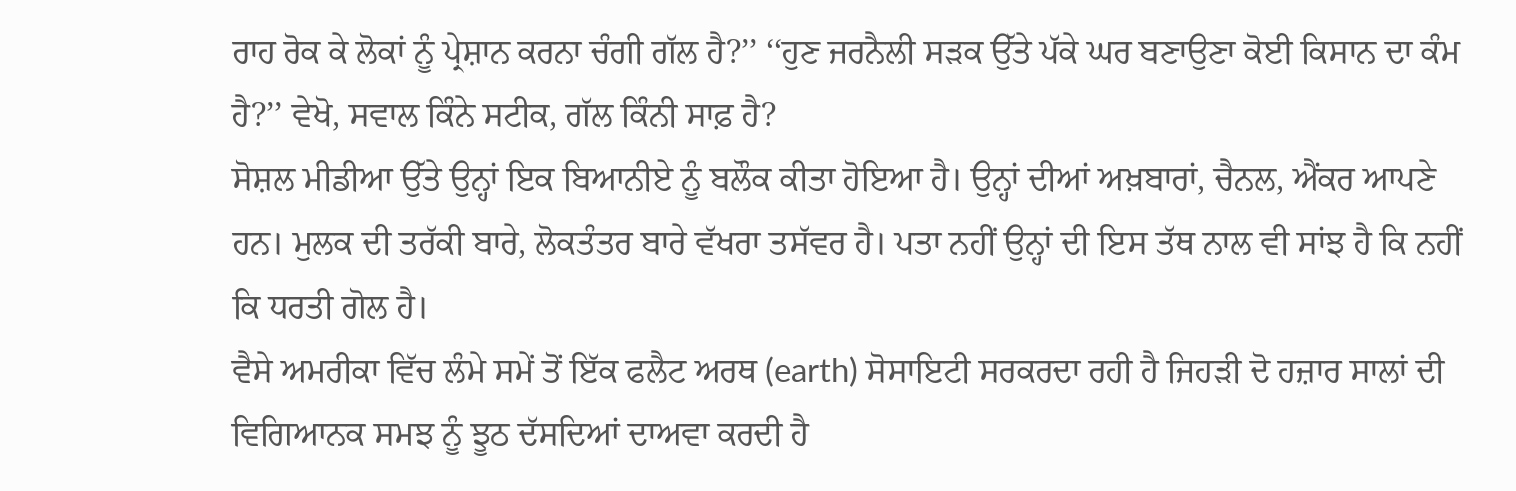ਰਾਹ ਰੋਕ ਕੇ ਲੋਕਾਂ ਨੂੰ ਪ੍ਰੇਸ਼ਾਨ ਕਰਨਾ ਚੰਗੀ ਗੱਲ ਹੈ?’’ ‘‘ਹੁਣ ਜਰਨੈਲੀ ਸੜਕ ਉੱਤੇ ਪੱਕੇ ਘਰ ਬਣਾਉਣਾ ਕੋਈ ਕਿਸਾਨ ਦਾ ਕੰਮ ਹੈ?’’ ਵੇਖੋ, ਸਵਾਲ ਕਿੰਨੇ ਸਟੀਕ, ਗੱਲ ਕਿੰਨੀ ਸਾਫ਼ ਹੈ?
ਸੋਸ਼ਲ ਮੀਡੀਆ ਉੱਤੇ ਉਨ੍ਹਾਂ ਇਕ ਬਿਆਨੀਏ ਨੂੰ ਬਲੌਕ ਕੀਤਾ ਹੋਇਆ ਹੈ। ਉਨ੍ਹਾਂ ਦੀਆਂ ਅਖ਼ਬਾਰਾਂ, ਚੈਨਲ, ਐਂਕਰ ਆਪਣੇ ਹਨ। ਮੁਲਕ ਦੀ ਤਰੱਕੀ ਬਾਰੇ, ਲੋਕਤੰਤਰ ਬਾਰੇ ਵੱਖਰਾ ਤਸੱਵਰ ਹੈ। ਪਤਾ ਨਹੀਂ ਉਨ੍ਹਾਂ ਦੀ ਇਸ ਤੱਥ ਨਾਲ ਵੀ ਸਾਂਝ ਹੈ ਕਿ ਨਹੀਂ ਕਿ ਧਰਤੀ ਗੋਲ ਹੈ।
ਵੈਸੇ ਅਮਰੀਕਾ ਵਿੱਚ ਲੰਮੇ ਸਮੇਂ ਤੋਂ ਇੱਕ ਫਲੈਟ ਅਰਥ (earth) ਸੋਸਾਇਟੀ ਸਰਕਰਦਾ ਰਹੀ ਹੈ ਜਿਹੜੀ ਦੋ ਹਜ਼ਾਰ ਸਾਲਾਂ ਦੀ ਵਿਗਿਆਨਕ ਸਮਝ ਨੂੰ ਝੂਠ ਦੱਸਦਿਆਂ ਦਾਅਵਾ ਕਰਦੀ ਹੈ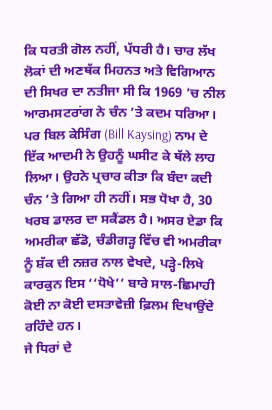ਕਿ ਧਰਤੀ ਗੋਲ ਨਹੀਂ, ਪੱਧਰੀ ਹੈ। ਚਾਰ ਲੱਖ ਲੋਕਾਂ ਦੀ ਅਣਥੱਕ ਮਿਹਨਤ ਅਤੇ ਵਿਗਿਆਨ ਦੀ ਸਿਖਰ ਦਾ ਨਤੀਜਾ ਸੀ ਕਿ 1969 ’ਚ ਨੀਲ ਆਰਮਸਟਰਾਂਗ ਨੇ ਚੰਨ ’ਤੇ ਕਦਮ ਧਰਿਆ। ਪਰ ਬਿਲ ਕੇਸਿੰਗ (Bill Kaysing) ਨਾਮ ਦੇ ਇੱਕ ਆਦਮੀ ਨੇ ਉਹਨੂੰ ਘਸੀਟ ਕੇ ਥੱਲੇ ਲਾਹ ਲਿਆ। ਉਹਨੇ ਪ੍ਰਚਾਰ ਕੀਤਾ ਕਿ ਬੰਦਾ ਕਦੀ ਚੰਨ ’ਤੇ ਗਿਆ ਹੀ ਨਹੀਂ। ਸਭ ਧੋਖਾ ਹੈ, 30 ਖਰਬ ਡਾਲਰ ਦਾ ਸਕੈਂਡਲ ਹੈ। ਅਸਰ ਏਡਾ ਕਿ ਅਮਰੀਕਾ ਛੱਡੋ, ਚੰਡੀਗੜ੍ਹ ਵਿੱਚ ਵੀ ਅਮਰੀਕਾ ਨੂੰ ਸ਼ੱਕ ਦੀ ਨਜ਼ਰ ਨਾਲ ਵੇਖਦੇ, ਪੜ੍ਹੇ-ਲਿਖੇ ਕਾਰਕੁਨ ਇਸ ‘‘ਧੋਖੇ’’ ਬਾਰੇ ਸਾਲ-ਛਿਮਾਹੀ ਕੋਈ ਨਾ ਕੋਈ ਦਸਤਾਵੇਜ਼ੀ ਫ਼ਿਲਮ ਦਿਖਾਉਂਦੇ ਰਹਿੰਦੇ ਹਨ।
ਜੇ ਧਿਰਾਂ ਦੇ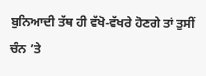ਬੁਨਿਆਦੀ ਤੱਥ ਹੀ ਵੱਖੋ-ਵੱਖਰੇ ਹੋਣਗੇ ਤਾਂ ਤੁਸੀਂ ਚੰਨ ’ਤੇ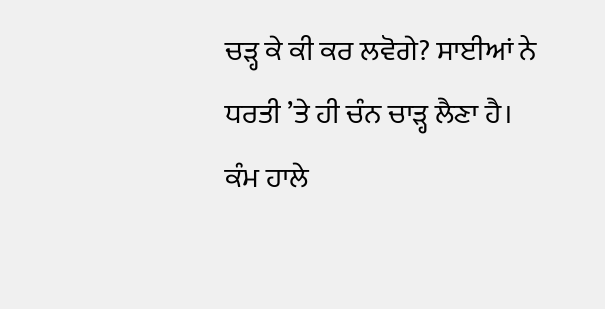ਚੜ੍ਹ ਕੇ ਕੀ ਕਰ ਲਵੋਗੇ? ਸਾਈਆਂ ਨੇ ਧਰਤੀ ’ਤੇ ਹੀ ਚੰਨ ਚਾੜ੍ਹ ਲੈਣਾ ਹੈ। ਕੰਮ ਹਾਲੇ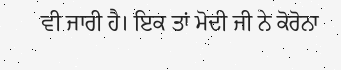ਵੀ ਜਾਰੀ ਹੈ। ਇਕ ਤਾਂ ਮੋਦੀ ਜੀ ਨੇ ਕੋਰੋਨਾ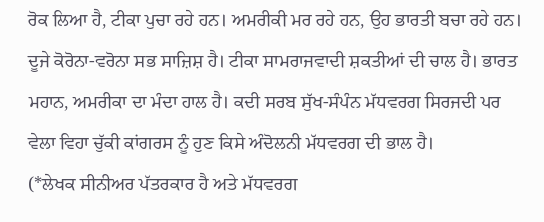ਰੋਕ ਲਿਆ ਹੈ, ਟੀਕਾ ਪੁਚਾ ਰਹੇ ਹਨ। ਅਮਰੀਕੀ ਮਰ ਰਹੇ ਹਨ, ਉਹ ਭਾਰਤੀ ਬਚਾ ਰਹੇ ਹਨ। ਦੂਜੇ ਕੋਰੋਨਾ-ਵਰੋਨਾ ਸਭ ਸਾਜ਼ਿਸ਼ ਹੈ। ਟੀਕਾ ਸਾਮਰਾਜਵਾਦੀ ਸ਼ਕਤੀਆਂ ਦੀ ਚਾਲ ਹੈ। ਭਾਰਤ ਮਹਾਨ, ਅਮਰੀਕਾ ਦਾ ਮੰਦਾ ਹਾਲ ਹੈ। ਕਦੀ ਸਰਬ ਸੁੱਖ-ਸੰਪੰਨ ਮੱਧਵਰਗ ਸਿਰਜਦੀ ਪਰ ਵੇਲਾ ਵਿਹਾ ਚੁੱਕੀ ਕਾਂਗਰਸ ਨੂੰ ਹੁਣ ਕਿਸੇ ਅੰਦੋਲਨੀ ਮੱਧਵਰਗ ਦੀ ਭਾਲ ਹੈ।
(*ਲੇਖਕ ਸੀਨੀਅਰ ਪੱਤਰਕਾਰ ਹੈ ਅਤੇ ਮੱਧਵਰਗ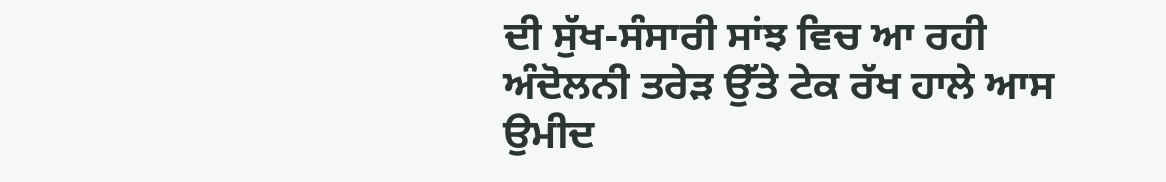ਦੀ ਸੁੱਖ-ਸੰਸਾਰੀ ਸਾਂਝ ਵਿਚ ਆ ਰਹੀ ਅੰਦੋਲਨੀ ਤਰੇੜ ਉੱਤੇ ਟੇਕ ਰੱਖ ਹਾਲੇ ਆਸ ਉਮੀਦ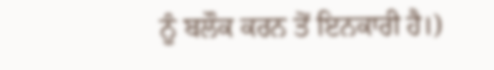ਨੂੰ ਬਲੌਕ ਕਰਨ ਤੋਂ ਇਨਕਾਰੀ ਹੈ।)